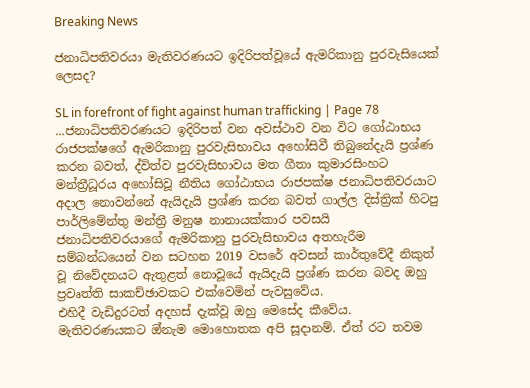Breaking News

ජනාධිපතිවරයා මැතිවරණයට ඉදිරිපත්වූයේ ඇමරිකානු පුරවැසියෙක් ලෙසද?

SL in forefront of fight against human trafficking | Page 78 ...ජනාධිපතිවරණයට ඉදිරිපත් වන අවස්ථාව වන විට ගෝඨාභය රාජපක්ෂගේ ඇමරිකානු පුරවැසිභාවය අහෝසිවී තිබුනේදැයි ප්‍රශ්ණ කරන බවත්, ද්විත්ව පුරවැසිභාවය මත ගීතා කුමාරසිංහට මන්ත්‍රීධූරය අහෝසිවූ නීතිය ගෝඨාභය රාජපක්ෂ ජනාධිපතිවරයාට අදාල නොවන්නේ ඇයිදැයි ප්‍රශ්ණ කරන බවත් ගාල්ල දිස්ත්‍රික් හිටපු පාර්ලිමේන්තු මන්ත්‍රී මනුෂ නානායක්කාර පවසයි
ජනාධිපතිවරයාගේ ඇමරිකානු පුරවැසිභාවය අතහැරීම සම්බන්ධයෙන් වන සටහන 2019 වසරේ අවසන් කාර්තුවේදී නිකුත් වූ නිවේදනයට ඇතුළත් නොවූයේ ඇයිදැයි ප්‍රශ්ණ කරන බවද ඔහු ප්‍රවෘත්ති සාකච්ඡාවකට එක්වෙමින් පැවසුවේය.
එහිදී වැඩිදුරටත් අදහස් දැක්වූ ඔහු මෙසේද කීවේය.
මැතිවරණයකට ඔ්නැම මොහොතක අපි සූදානම්. ඒත් රට තවම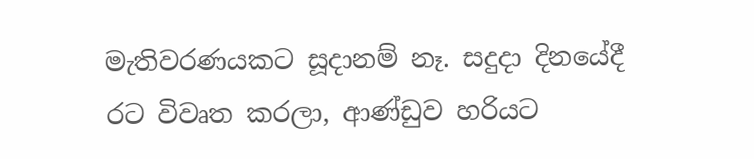මැතිවරණයකට සූදානම් නෑ. සදුදා දිනයේදී රට විවෘත කරලා, ආණ්ඩුව හරියට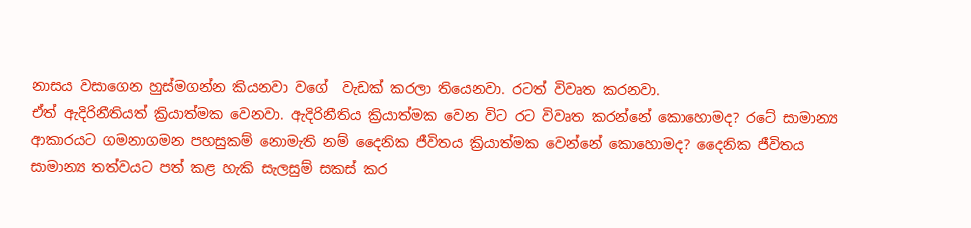නාසය වසාගෙන හුස්මගන්න කියනවා වගේ  වැඩක් කරලා තියෙනවා. රටත් විවෘත කරනවා.
ඒත් ඇදිරිනීතියත් ක්‍රියාත්මක වෙනවා. ඇදිරිනීතිය ක්‍රියාත්මක වෙන විට රට විවෘත කරන්නේ කොහොමද? රටේ සාමාන්‍ය ආකාරයට ගමනාගමන පහසුකම් නොමැති නම් දෛනික ජීවිතය ක්‍රියාත්මක වෙන්නේ කොහොමද? දෛනික ජීවිතය සාමාන්‍ය තත්වයට පත් කළ හැකි සැලසුම් සකස් කර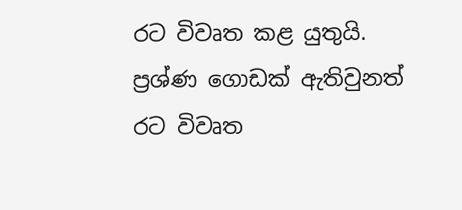රට විවෘත කළ යුතුයි.
ප්‍රශ්ණ ගොඩක් ඇතිවුනත් රට විවෘත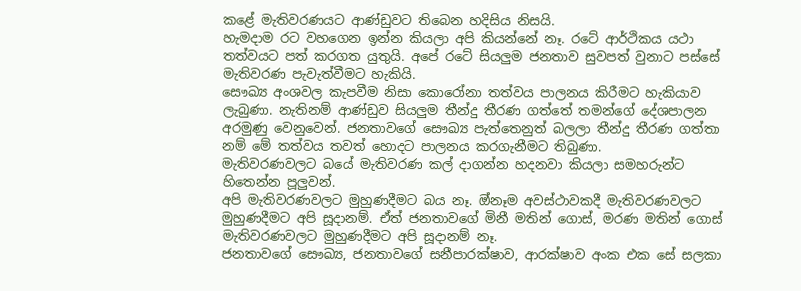කළේ මැතිවරණයට ආණ්ඩුවට තිබෙන හදිසිය නිසයි.
හැමදාම රට වහගෙන ඉන්න කියලා අපි කියන්නේ නෑ. රටේ ආර්ථිකය යථා තත්වයට පත් කරගත යුතුයි. අපේ රටේ සියලුම ජනතාව සුවපත් වුනාට පස්සේ මැතිවරණ පැවැත්වීමට හැකියි.
සෞඛ්‍ය අංශවල කැපවීම නිසා කොරෝනා තත්වය පාලනය කිරීමට හැකියාව ලැබුණා. නැතිනම් ආණ්ඩුව සියලුම තීන්දු තීරණ ගත්තේ තමන්ගේ දේශපාලන අරමුණු වෙනුවෙන්. ජනතාවගේ සෞඛ්‍ය පැත්තෙනුත් බලලා තීන්දු තීරණ ගත්තා නම් මේ තත්වය තවත් හොදට පාලනය කරගැනීමට තිබුණා.
මැතිවරණවලට බයේ මැතිවරණ කල් දාගන්න හදනවා කියලා සමහරුන්ට හිතෙන්න පූලුවන්.
අපි මැතිවරණවලට මුහුණදීමට බය නෑ. ඔ්නෑම අවස්ථාවකදී මැතිවරණවලට මුහුණදීමට අපි සූදානම්. ඒත් ජනතාවගේ මිනී මතින් ගොස්, මරණ මතින් ගොස් මැතිවරණවලට මුහුණදීමට අපි සූදානම් නෑ.
ජනතාවගේ සෞඛ්‍ය, ජනතාවගේ සනීපාරක්ෂාව, ආරක්ෂාව අංක එක සේ සලකා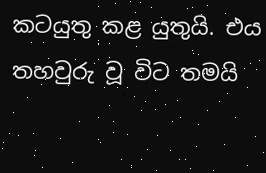කටයුතු කළ යුතුයි. එය තහවුරු වූ විට තමයි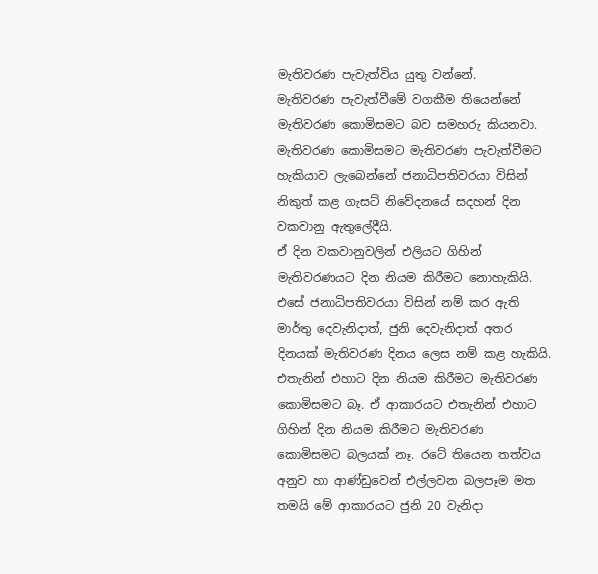මැතිවරණ පැවැත්විය යුතු වන්නේ.
මැතිවරණ පැවැත්වීමේ වගකීම තියෙන්නේ මැතිවරණ කොමිසමට බව සමහරු කියනවා.
මැතිවරණ කොමිසමට මැතිවරණ පැවැත්වීමට හැකියාව ලැබෙන්නේ ජනාධිපතිවරයා විසින් නිකුත් කළ ගැසට් නිවේදනයේ සදහන් දින වකවානු ඇතුලේදීයි.
ඒ දින වකවානුවලින් එලියට ගිහින් මැතිවරණයට දින නියම කිරීමට නොහැකියි. එසේ ජනාධිපතිවරයා විසින් නම් කර ඇති මාර්තු දෙවැනිදාත්, ජුනි දෙවැනිදාත් අතර දිනයක් මැතිවරණ දිනය ලෙස නම් කළ හැකියි.
එතැනින් එහාට දින නියම කිරීමට මැතිවරණ කොමිසමට බෑ. ඒ ආකාරයට එතැනින් එහාට ගිහින් දින නියම කිරීමට මැතිවරණ කොමිසමට බලයක් නෑ. රටේ තියෙන තත්වය අනුව හා ආණ්ඩුවෙන් එල්ලවන බලපෑම මත තමයි මේ ආකාරයට ජුනි 20 වැනිදා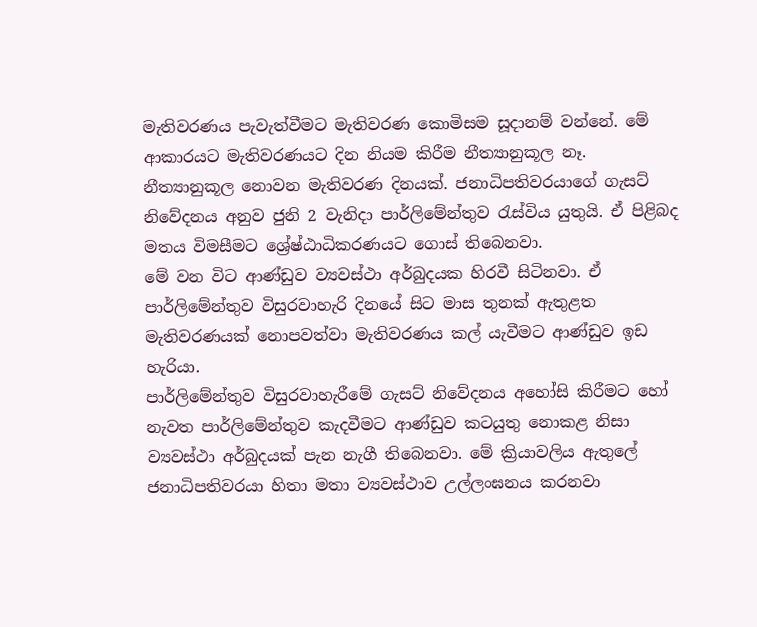මැතිවරණය පැවැත්වීමට මැතිවරණ කොමිසම සූදානම් වන්නේ. මේ ආකාරයට මැතිවරණයට දින නියම කිරීම නීත්‍යානුකූල නෑ.
නීත්‍යානුකූල නොවන මැතිවරණ දිනයක්. ජනාධිපතිවරයාගේ ගැසට් නිවේදනය අනුව ජුනි 2 වැනිදා පාර්ලිමේන්තුව රැස්විය යුතුයි. ඒ පිළිබද මතය විමසීමට ශ්‍රේෂ්ඨාධිකරණයට ගොස් තිබෙනවා.
මේ වන විට ආණ්ඩුව ව්‍යවස්ථා අර්බුදයක හිරවී සිටිනවා. ඒ පාර්ලිමේන්තුව විසුරවාහැරි දිනයේ සිට මාස තුනක් ඇතුළත මැතිවරණයක් නොපවත්වා මැතිවරණය කල් යැවීමට ආණ්ඩුව ඉඩ හැරියා.
පාර්ලිමේන්තුව විසුරවාහැරීමේ ගැසට් නිවේදනය අහෝසි කිරීමට හෝ නැවත පාර්ලිමේන්තුව කැදවීමට ආණ්ඩුව කටයුතු නොකළ නිසා ව්‍යවස්ථා අර්බුදයක් පැන නැගී තිබෙනවා. මේ ක්‍රියාවලිය ඇතුලේ ජනාධිපතිවරයා හිතා මතා ව්‍යවස්ථාව උල්ලංඝනය කරනවා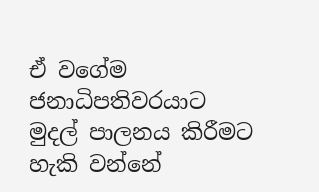ඒ වගේම ජනාධිපතිවරයාට මුදල් පාලනය කිරීමට හැකි වන්නේ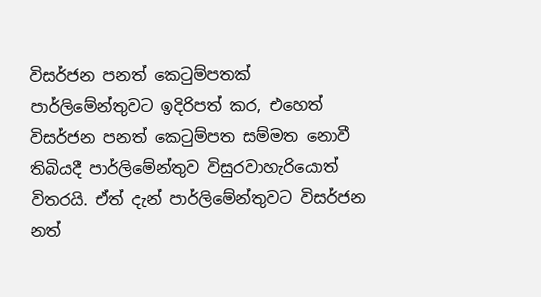විසර්ජන පනත් කෙටුම්පතක් පාර්ලිමේන්තුවට ඉදිරිපත් කර, එහෙත් විසර්ජන පනත් කෙටුම්පත සම්මත නොවී තිබියදී පාර්ලිමේන්තුව විසුරවාහැරියොත් විතරයි. ඒත් දැන් පාර්ලිමේන්තුවට විසර්ජන නත්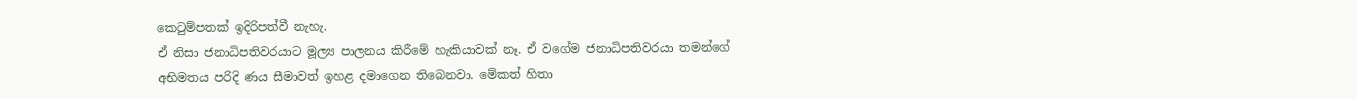කෙටුම්පතක් ඉදිරිපත්වී නැහැ.
ඒ නිසා ජනාධිපතිවරයාට මූල්‍ය පාලනය කිරීමේ හැකියාවක් නෑ. ඒ වගේම ජනාධිපතිවරයා තමන්ගේ අභිමතය පරිදි ණය සීමාවත් ඉහළ දමාගෙන තිබෙනවා. මේකත් හිතා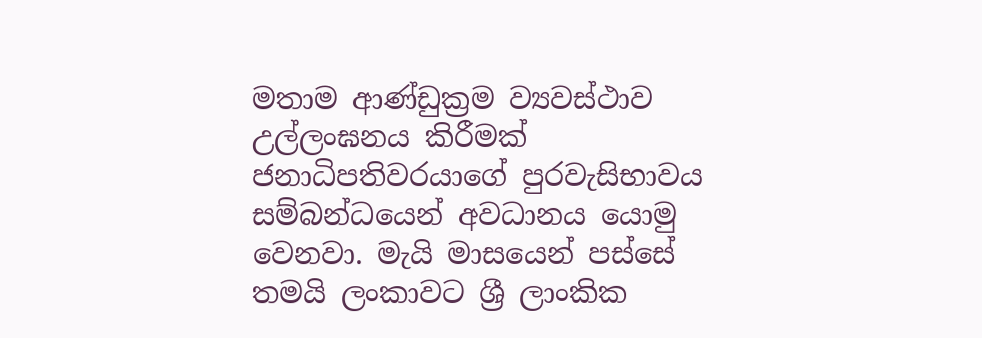මතාම ආණ්ඩුක්‍රම ව්‍යවස්ථාව උල්ලංඝනය කිරීමක්
ජනාධිපතිවරයාගේ පුරවැසිභාවය සම්බන්ධයෙන් අවධානය යොමු වෙනවා. මැයි මාසයෙන් පස්සේ තමයි ලංකාවට ශ්‍රී ලාංකික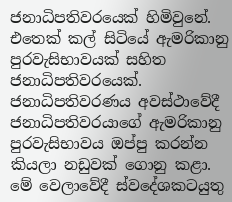ජනාධිපතිවරයෙක් හිමිවුනේ. එතෙක් කල් සිටියේ ඇමරිකානු පුරවැසිභාවයක් සහිත ජනාධිපතිවරයෙක්.
ජනාධිපතිවරණය අවස්ථාවේදී ජනාධිපතිවරයාගේ ඇමරිකානු පුරවැසිභාවය ඔප්පු කරන්න කියලා නඩුවක් ගොනු කළා. මේ වෙලාවේදී ස්වදේශකටයුතු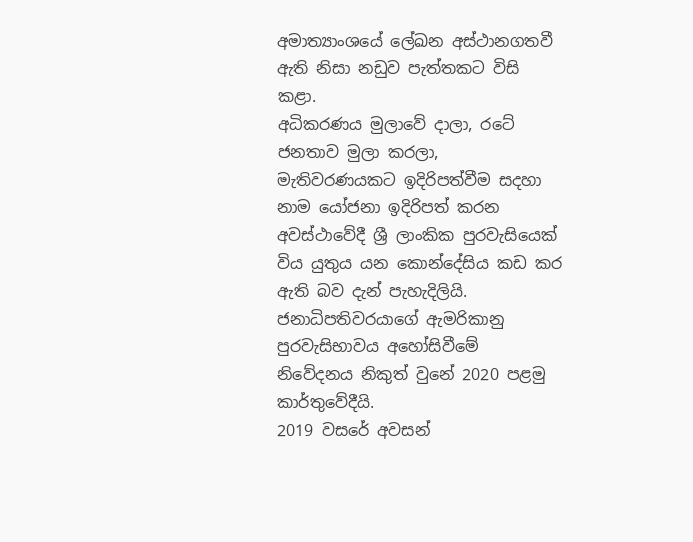අමාත්‍යාංශයේ ලේඛන අස්ථානගතවී ඇති නිසා නඩුව පැත්තකට විසි කළා.
අධිකරණය මුලාවේ දාලා, රටේ ජනතාව මුලා කරලා, මැතිවරණයකට ඉදිරිපත්වීම සදහා නාම යෝජනා ඉදිරිපත් කරන අවස්ථාවේදී ශ්‍රී ලාංකික පුරවැසියෙක් විය යුතුය යන කොන්දේසිය කඩ කර ඇති බව දැන් පැහැදිලියි.
ජනාධිපතිවරයාගේ ඇමරිකානු පුරවැසිභාවය අහෝසිවීමේ නිවේදනය නිකුත් වුනේ 2020 පළමු කාර්තුවේදීයි.
2019 වසරේ අවසන්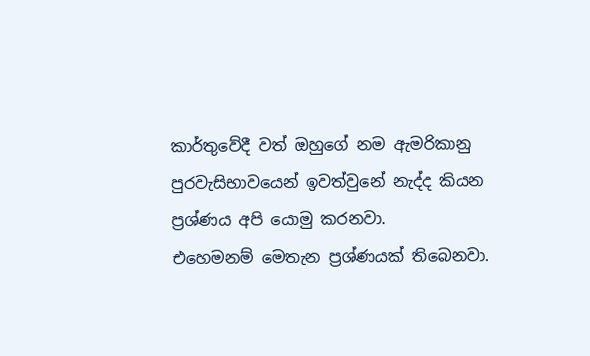කාර්තුවේදී වත් ඔහුගේ නම ඇමරිකානු පුරවැසිභාවයෙන් ඉවත්වුනේ නැද්ද කියන ප්‍රශ්ණය අපි යොමු කරනවා.
එහෙමනම් මෙතැන ප්‍රශ්ණයක් තිබෙනවා.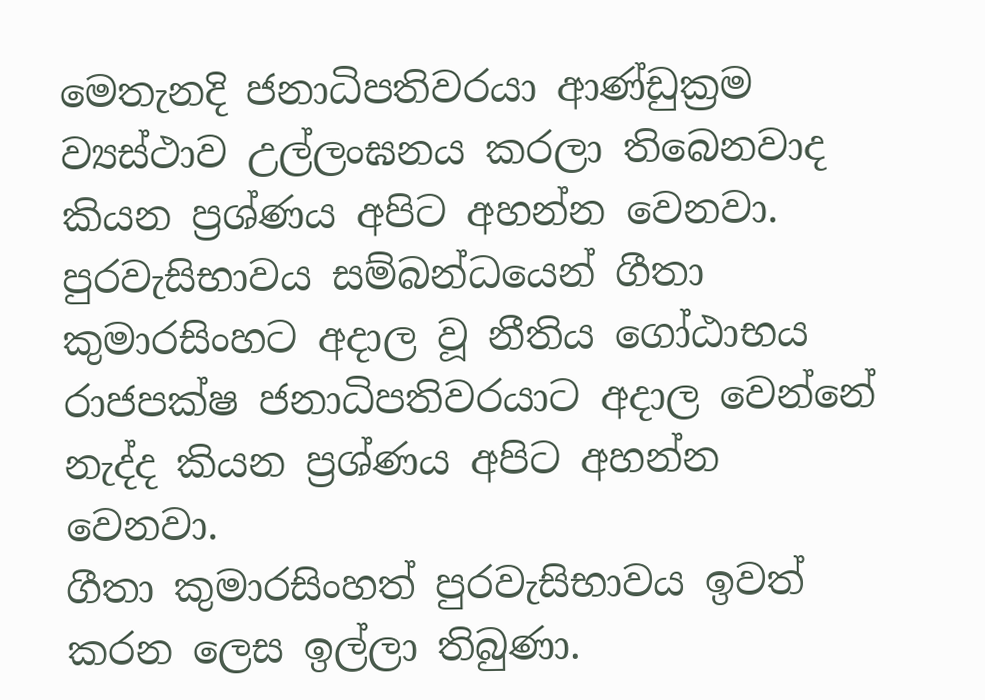මෙතැනදි ජනාධිපතිවරයා ආණ්ඩුක්‍රම ව්‍යස්ථාව උල්ලංඝනය කරලා තිබෙනවාද කියන ප්‍රශ්ණය අපිට අහන්න වෙනවා.
පුරවැසිභාවය සම්බන්ධයෙන් ගීතා කුමාරසිංහට අදාල වූ නීතිය ගෝඨාභය රාජපක්ෂ ජනාධිපතිවරයාට අදාල වෙන්නේ නැද්ද කියන ප්‍රශ්ණය අපිට අහන්න වෙනවා.
ගීතා කුමාරසිංහත් පුරවැසිභාවය ඉවත් කරන ලෙස ඉල්ලා තිබුණා.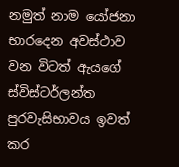නමුත් නාම යෝජනා භාරදෙන අවස්ථාව වන විටත් ඇයගේ ස්විස්ටර්ලන්ත පුරවැසිභාවය ඉවත් කර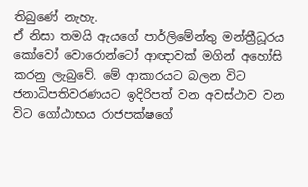තිබුණේ නැහැ.
ඒ නිසා තමයි ඇයගේ පාර්ලිමේන්තු මන්ත්‍රීධූරය කෝවෝ වොරොන්ටෝ ආඥාවක් මගින් අහෝසි කරනු ලැබුවේ. මේ ආකාරයට බලන විට ජනාධිපතිවරණයට ඉදිරිපත් වන අවස්ථාව වන විට ගෝඨාභය රාජපක්ෂගේ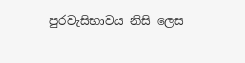පුරවැසිභාවය නිසි ලෙස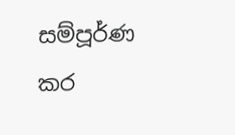සම්පූර්ණ කර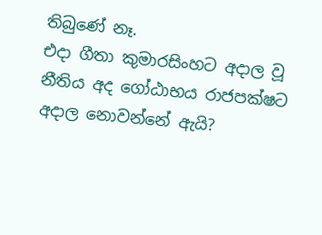තිබුණේ නෑ.
එදා ගීතා කුමාරසිංහට අදාල වූ නීතිය අද ගෝඨාභය රාජපක්ෂට අදාල නොවන්නේ ඇයි?